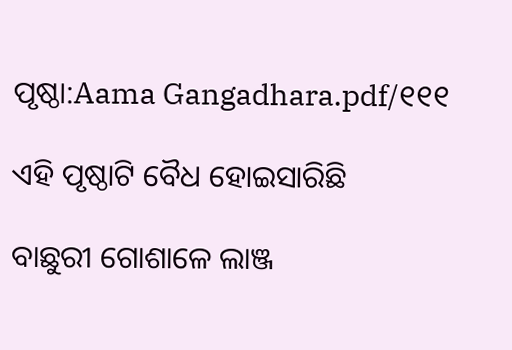ପୃଷ୍ଠା:Aama Gangadhara.pdf/୧୧୧

ଏହି ପୃଷ୍ଠାଟି ବୈଧ ହୋଇସାରିଛି

ବାଛୁରୀ ଗୋଶାଳେ ଲାଞ୍ଜ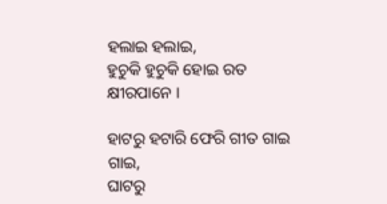ହଲାଇ ହଲାଇ,
ହୁଚୁକି ହୁଚୁକି ହୋଇ ରତ କ୍ଷୀରପାନେ ।

ହାଟରୁ ହଟାରି ଫେରି ଗୀତ ଗାଇ ଗାଇ,
ଘାଟରୁ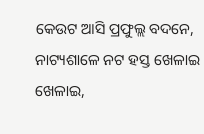କେଉଟ ଆସି ପ୍ରଫୁଲ୍ଲ ବଦନେ,
ନାଟ୍ୟଶାଳେ ନଟ ହସ୍ତ ଖେଳାଇ ଖେଳାଇ,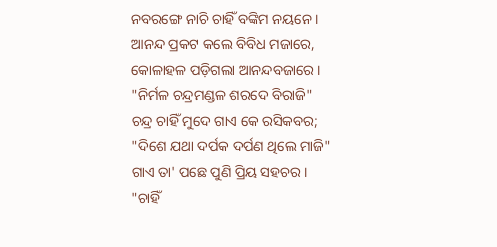ନବରଙ୍ଗେ ନାଚି ଚାହିଁ ବଙ୍କିମ ନୟନେ ।
ଆନନ୍ଦ ପ୍ରକଟ କଲେ ବିବିଧ ମଜାରେ,
କୋଳାହଳ ପଡ଼ିଗଲା ଆନନ୍ଦବଜାରେ ।
"ନିର୍ମଳ ଚନ୍ଦ୍ରମଣ୍ଡଳ ଶରଦେ ବିରାଜି"
ଚନ୍ଦ୍ର ଚାହିଁ ମୁଦେ ଗାଏ କେ ରସିକବର;
"ଦିଶେ ଯଥା ଦର୍ପକ ଦର୍ପଣ ଥିଲେ ମାଜି"
ଗାଏ ତା' ପଛେ ପୁଣି ପ୍ରିୟ ସହଚର ।
"ଚାହିଁ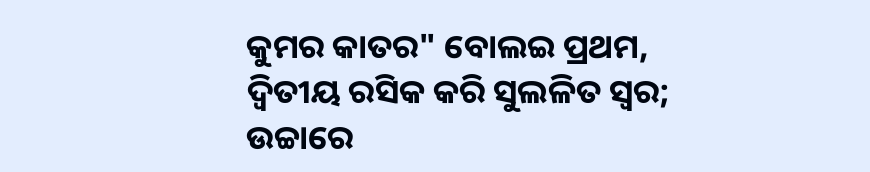କୁମର କାତର" ବୋଲଇ ପ୍ରଥମ,
ଦ୍ୱିତୀୟ ରସିକ କରି ସୁଲଳିତ ସ୍ୱର;
ଉଚ୍ଚାରେ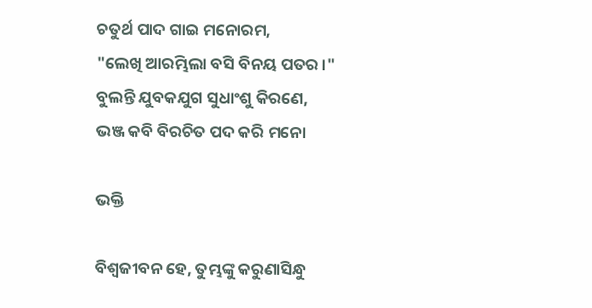ଚତୁର୍ଥ ପାଦ ଗାଇ ମନୋରମ,
"ଲେଖି ଆରମ୍ଭିଲା ବସି ବିନୟ ପତର ।"
ବୁଲନ୍ତି ଯୁବକଯୁଗ ସୁଧାଂଶୁ କିରଣେ,
ଭଞ୍ଜ କବି ବିରଚିତ ପଦ କରି ମନୋ

ଭକ୍ତି

ବିଶ୍ୱଜୀବନ ହେ, ତୁମ୍ଭଙ୍କୁ କରୁଣାସିନ୍ଧୁ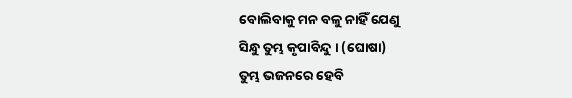ବୋଲିବାକୁ ମନ ବଳୁ ନାହିଁ ଯେଣୁ
ସିନ୍ଧୁ ତୁମ୍ଭ କୃପାବିନ୍ଦୁ । (ଘୋଷା)
ତୁମ୍ଭ ଭଜନରେ ହେବି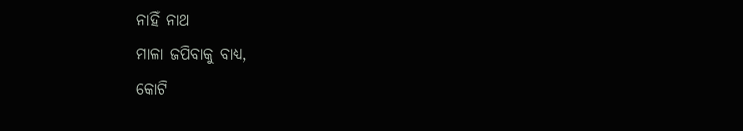ନାହିଁ ନାଥ
ମାଳା ଜପିବାକୁ ବାଧ୍ୟ,
କୋଟି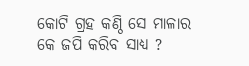କୋଟି ଗ୍ରହ କଣ୍ଠି ସେ ମାଳାର
କେ ଜପି କରିବ ସାଧ୍ୟ ?